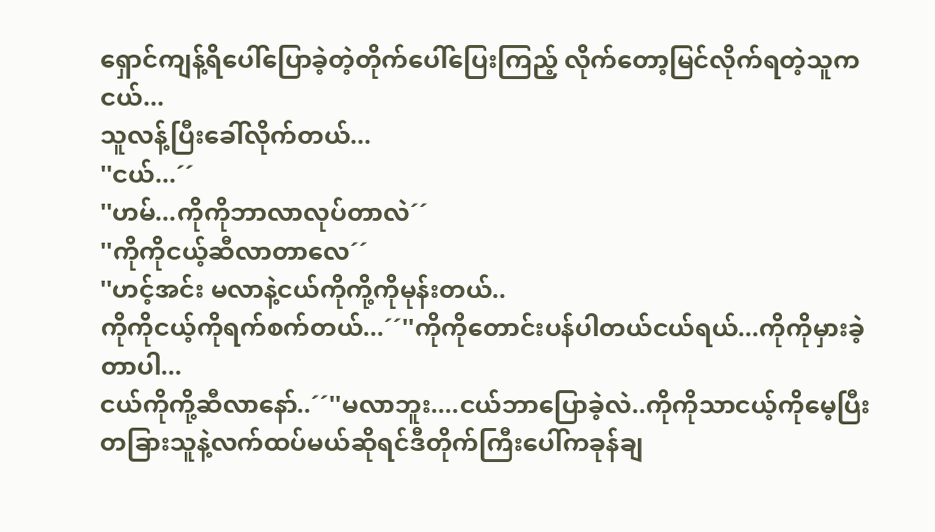ရှောင်ကျန့်ရိပေါ်ပြောခဲ့တဲ့တိုက်ပေါ်ပြေးကြည့် လိုက်တော့မြင်လိုက်ရတဲ့သူကငယ်...
သူလန့်ပြီးခေါ်လိုက်တယ်...
''ငယ်...´´
''ဟမ်...ကိုကိုဘာလာလုပ်တာလဲ´´
''ကိုကိုငယ့်ဆီလာတာလေ´´
''ဟင့်အင်း မလာနဲ့ငယ်ကိုကို့ကိုမုန်းတယ်..
ကိုကိုငယ့်ကိုရက်စက်တယ်...´´''ကိုကိုတောင်းပန်ပါတယ်ငယ်ရယ်...ကိုကိုမှားခဲ့တာပါ...
ငယ်ကိုကို့ဆီလာနော်..´´''မလာဘူး....ငယ်ဘာပြောခဲ့လဲ..ကိုကိုသာငယ့်ကိုမေ့ပြီးတခြားသူနဲ့လက်ထပ်မယ်ဆိုရင်ဒီတိုက်ကြီးပေါ်ကခုန်ချ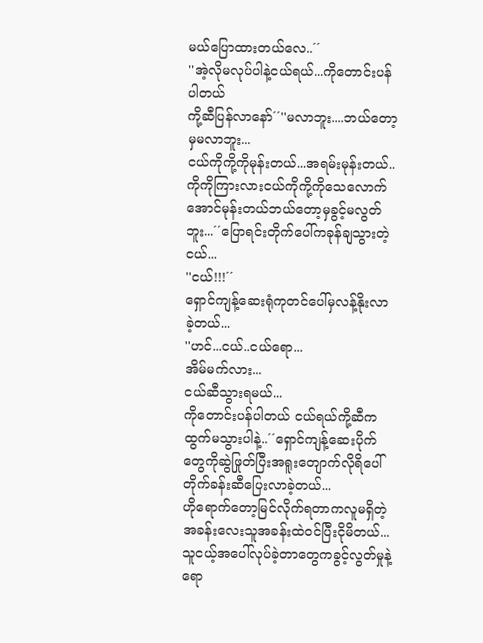မယ်ပြောထားတယ်လေ..´´
''အဲ့လိုမလုပ်ပါနဲ့ငယ်ရယ်...ကိုတောင်းပန်ပါတယ်
ကို့ဆီပြန်လာနော်´´''မလာဘူး....ဘယ်တော့မှမလာဘူး...
ငယ်ကိုကို့ကိုမုန်းတယ်...အရမ်းမုန်းတယ်..ကိုကိုကြားလားငယ်ကိုကို့ကိုသေလောက်အောင်မုန်းတယ်ဘယ်တော့မှခွင့်မလွတ်ဘူး...´´ပြောရင်းတိုက်ပေါ်ကခုန်ချသွားတဲ့ငယ်...
''ငယ်!!!´´
ရှောင်ကျန့်ဆေးရုံကုတင်ပေါ်မှလန့်နိုးလာခဲ့တယ်...
''ဟင်...ငယ်..ငယ်ရော...
အိမ်မက်လား...
ငယ်ဆီသွားရမယ်...
ကိုတောင်းပန်ပါတယ် ငယ်ရယ်ကို့ဆီကထွက်မသွားပါနဲ့..´´ရှောင်ကျန့်ဆေးပိုက်တွေကိုဆွဲဖြုတ်ပြီးအရူးတျောက်လိုရိပေါ်တိုက်ခန်းဆီပြေးလာခဲ့တယ်...
ဟိုရောက်တော့မြင်လိုက်ရတာကလူမရှိတဲ့အခန်းလေးသူအခန်းထဲ၀င်ပြီးငိုမိတယ်...
သူငယ့်အပေါ်လုပ်ခဲ့တာတွေကခွင့်လွတ်မှုနဲ့ရော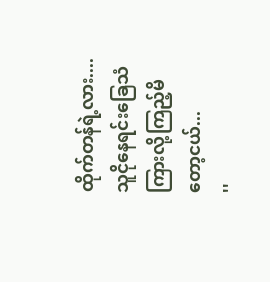ထိုက်တန်ရဲ့လား....
သူငိုနေရင်းခြေသံကြားလို့ကြည့်မိတော့ငယ်...
''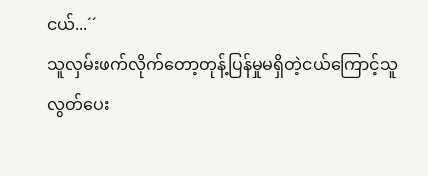ငယ်...´´
သူလှမ်းဖက်လိုက်တော့တုန့်ပြန်မှုမရှိတဲ့ငယ်ကြောင့်သူလွတ်ပေး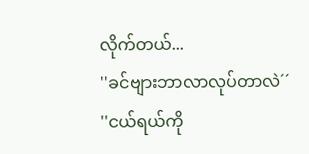လိုက်တယ်...
''ခင်ဗျားဘာလာလုပ်တာလဲ´´
''ငယ်ရယ်ကို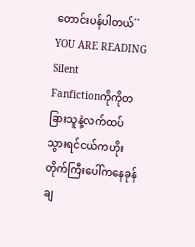တောင်းပန်ပါတယ်´´
YOU ARE READING
Silent
Fanfictionကိုကိုတခြားသူနဲ့လက်ထပ်သွားရင်ငယ်ကဟိုးတိုက်ကြီးပေါ်ကနေခုန်ချ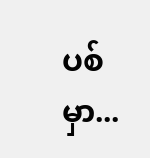ပစ်မှာ...